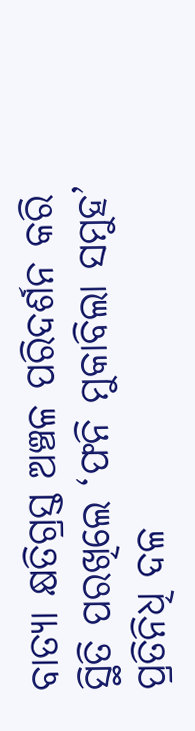ବାତ୍ୟା କ୍ଷତିଗ୍ରସ୍ତ ଅଞ୍ଚଳ ପରିଦର୍ଶନ କରି ସ୍ଥିତି ପରଖିଲେ ‘ଫନି ମୁକାବିଲା ସମୁହ’ ପ୍ରତିନିଧି ଦଳ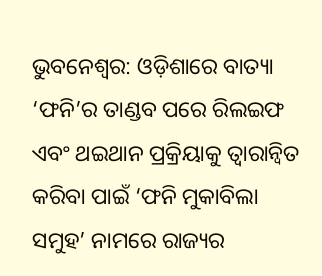ଭୁବନେଶ୍ଵର: ଓଡ଼ିଶାରେ ବାତ୍ୟା ‘ଫନି’ର ତାଣ୍ଡବ ପରେ ରିଲଇଫ ଏବଂ ଥଇଥାନ ପ୍ରକ୍ରିୟାକୁ ତ୍ଵାରାନ୍ବିତ କରିବା ପାଇଁ ‘ଫନି ମୁକାବିଲା ସମୁହ’ ନାମରେ ରାଜ୍ୟର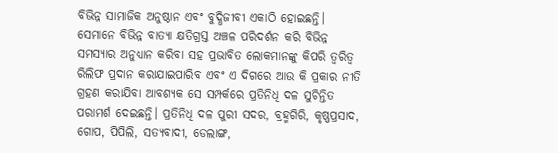ବିଭିନ୍ନ ସାମାଜିକ ଅନୁଷ୍ଠାନ ଏବଂ ବୁଦ୍ଧିଜୀବୀ ଏକାଠି ହୋଇଛନ୍ତି। ସେମାନେ ବିଭିନ୍ନ ବାତ୍ୟା କ୍ଷତିଗ୍ରସ୍ତ ଅଞ୍ଚଳ ପରିଦର୍ଶନ କରି ବିଭିନ୍ନ ସମସ୍ୟାର ଅନୁଧ୍ୟାନ କରିବା ସହ ପ୍ରଭାବିତ ଲୋକମାନଙ୍କୁ କିପରି ତ୍ଵରିତ୍ଵ ରିଲିଫ ପ୍ରଦାନ କରାଯାଇପାରିବ ଏବଂ ଏ ଦିଗରେ ଆଉ କି ପ୍ରକାର ନୀତି ଗ୍ରହଣ କରାଯିବା ଆବଶ୍ୟକ ସେ ସମ୍ପର୍କରେ ପ୍ରତିନିଧି ଦଳ ସୁଚିନ୍ତିତ ପରାମର୍ଶ ଦେଇଛନ୍ତି। ପ୍ରତିନିଧି ଦଳ ପୁରୀ ସଦର, ବ୍ରହ୍ମଗିରି, କୃଷ୍ଣପ୍ରସାଦ, ଗୋପ, ପିପିଲି, ସତ୍ୟବାଦୀ, ଡେଲାଙ୍ଗ,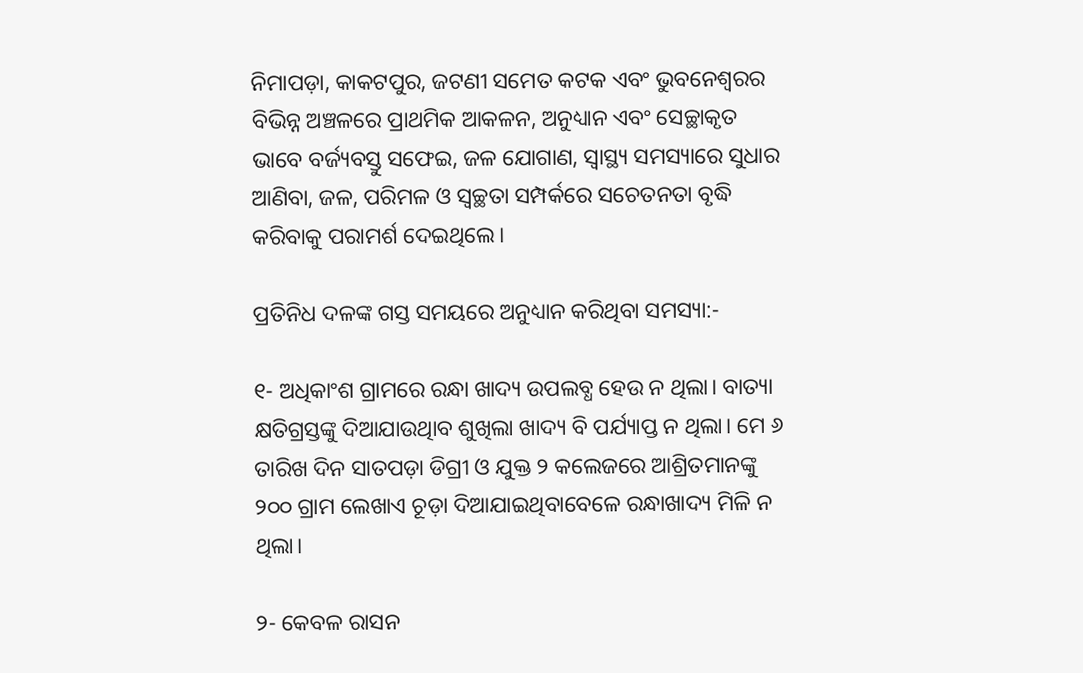ନିମାପଡ଼ା, କାକଟପୁର, ଜଟଣୀ ସମେତ କଟକ ଏବଂ ଭୁବନେଶ୍ଵରର ବିଭିନ୍ନ ଅଞ୍ଚଳରେ ପ୍ରାଥମିକ ଆକଳନ, ଅନୁଧ୍ୟାନ ଏବଂ ସେଚ୍ଛାକୃତ ଭାବେ ବର୍ଜ୍ୟବସ୍ତୁ ସଫେଇ, ଜଳ ଯୋଗାଣ, ସ୍ବାସ୍ଥ୍ୟ ସମସ୍ୟାରେ ସୁଧାର ଆଣିବା, ଜଳ, ପରିମଳ ଓ ସ୍ବଚ୍ଛତା ସମ୍ପର୍କରେ ସଚେତନତା ବୃଦ୍ଧି କରିବାକୁ ପରାମର୍ଶ ଦେଇଥିଲେ।

ପ୍ରତିନିଧ ଦଳଙ୍କ ଗସ୍ତ ସମୟରେ ଅନୁଧ୍ୟାନ କରିଥିବା ସମସ୍ୟା:-

୧- ଅଧିକାଂଶ ଗ୍ରାମରେ ରନ୍ଧା ଖାଦ୍ୟ ଉପଲବ୍ଧ ହେଉ ନ ଥିଲା। ବାତ୍ୟା କ୍ଷତିଗ୍ରସ୍ତଙ୍କୁ ଦିଆଯାଉଥିାବ ଶୁଖିଲା ଖାଦ୍ୟ ବି ପର୍ଯ୍ୟାପ୍ତ ନ ଥିଲା। ମେ ୬ ତାରିଖ ଦିନ ସାତପଡ଼ା ଡିଗ୍ରୀ ଓ ଯୁକ୍ତ ୨ କଲେଜରେ ଆଶ୍ରିତମାନଙ୍କୁ ୨୦୦ ଗ୍ରାମ ଲେଖାଏ ଚୂଡ଼ା ଦିଆଯାଇଥିବାବେଳେ ରନ୍ଧାଖାଦ୍ୟ ମିଳି ନ ଥିଲା।

୨- କେବଳ ରାସନ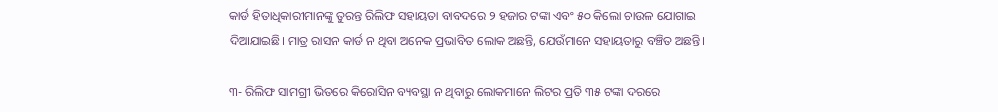କାର୍ଡ ହିତାଧିକାରୀମାନଙ୍କୁ ତୁରନ୍ତ ରିଲିଫ ସହାୟତା ବାବଦରେ ୨ ହଜାର ଟଙ୍କା ଏବଂ ୫୦ କିଲୋ ଚାଉଳ ଯୋଗାଇ ଦିଆଯାଇଛି। ମାତ୍ର ରାସନ କାର୍ଡ ନ ଥିବା ଅନେକ ପ୍ରଭାବିତ ଲୋକ ଅଛନ୍ତି, ଯେଉଁମାନେ ସହାୟତାରୁ ବଞ୍ଚିତ ଅଛନ୍ତି।

୩- ରିଲିଫ ସାମଗ୍ରୀ ଭିତରେ କିରୋସିନ ବ୍ୟବସ୍ଥା ନ ଥିବାରୁ ଲୋକମାନେ ଲିଟର ପ୍ରତି ୩୫ ଟଙ୍କା ଦରରେ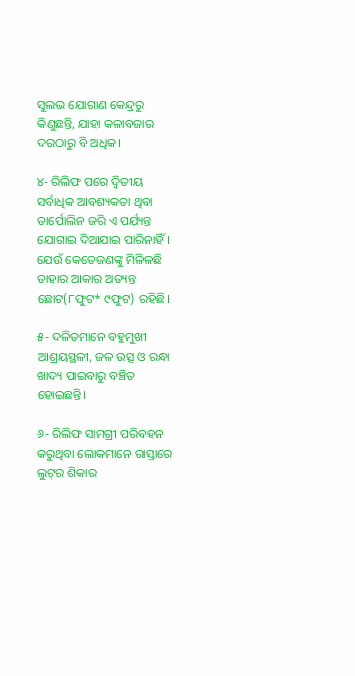ସୁଲଭ ଯୋଗାଣ କେନ୍ଦ୍ରରୁ କିଣୁଛନ୍ତି, ଯାହା କଳାବଜାର ଦରଠାରୁ ବି ଅଧିକ।

୪- ରିଲିଫ ପରେ ଦ୍ବିତୀୟ ସର୍ବାଧିକ ଆବଶ୍ୟକତା ଥିବା ତାର୍ପୋଲିନ ଜରି ଏ ପର୍ଯ୍ୟନ୍ତ ଯୋଗାଇ ଦିଆଯାଇ ପାରିନାହିଁ। ଯେଉଁ କେତେଜଣଙ୍କୁ ମିଳିଳଛି ତାହାର ଆକାର ଅତ୍ୟନ୍ତ ଛୋଟ(୮ଫୁଟ* ୯ଫୁଟ) ରହିଛି।

୫- ଦଳିତମାନେ ବହୁମୁଖୀ ଆଶ୍ରୟସ୍ଥଳୀ, ଜଳ ଉତ୍ସ ଓ ରନ୍ଧା ଖାଦ୍ୟ ପାଇବାରୁ ବଞ୍ଚିତ ହୋଇଛନ୍ତି।

୬- ରିଲିଫ ସାମଗ୍ରୀ ପରିବହନ କରୁଥିବା ଲୋକମାନେ ରାସ୍ତାରେ ଲୁଟ୍‌ର ଶିକାର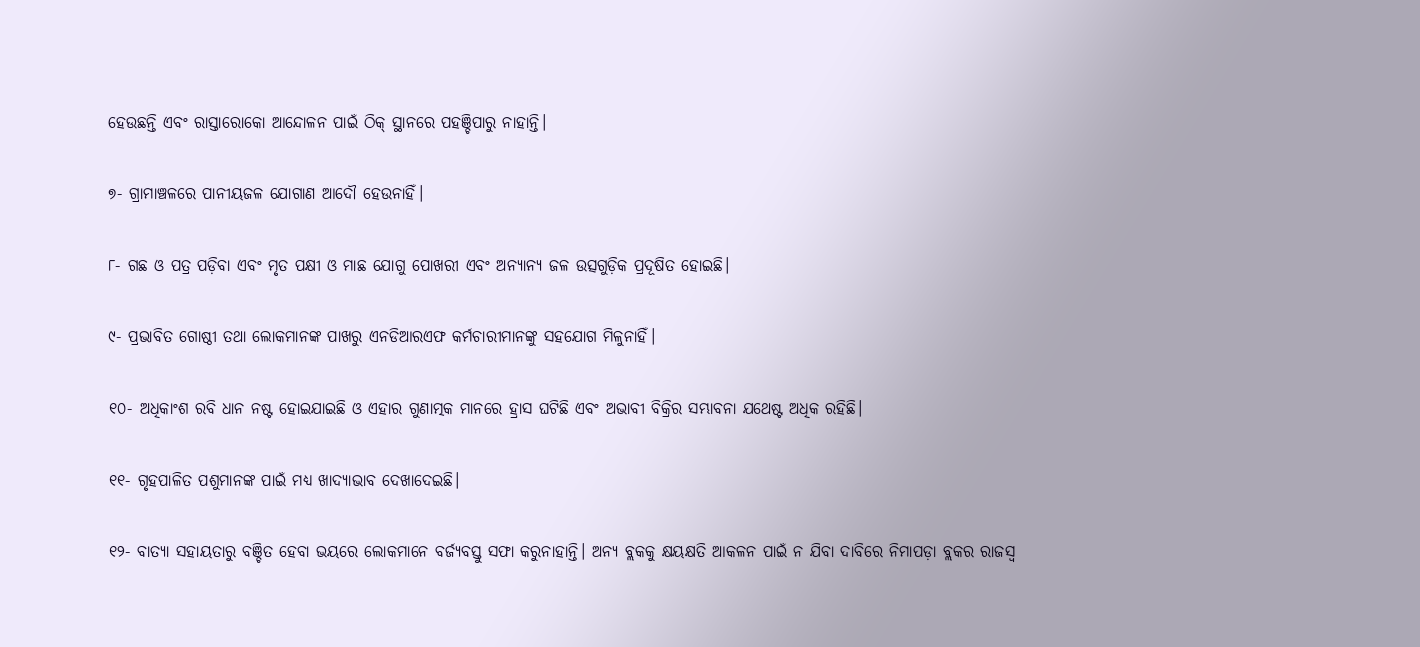ହେଉଛନ୍ତି ଏବଂ ରାସ୍ତାରୋକୋ ଆନ୍ଦୋଳନ ପାଇଁ ଠିକ୍‌ ସ୍ଥାନରେ ପହଞ୍ଚିପାରୁ ନାହାନ୍ତି।

୭- ଗ୍ରାମାଞ୍ଚଳରେ ପାନୀୟଜଳ ଯୋଗାଣ ଆଦୌ ହେଉନାହିଁ।

୮- ଗଛ ଓ ପତ୍ର ପଡ଼ିବା ଏବଂ ମୃତ ପକ୍ଷୀ ଓ ମାଛ ଯୋଗୁ ପୋଖରୀ ଏବଂ ଅନ୍ୟାନ୍ୟ ଜଳ ଉତ୍ସଗୁଡ଼ିକ ପ୍ରଦୂଷିତ ହୋଇଛି।

୯- ପ୍ରଭାବିତ ଗୋଷ୍ଠୀ ତଥା ଲୋକମାନଙ୍କ ପାଖରୁ ଏନଡିଆରଏଫ କର୍ମଚାରୀମାନଙ୍କୁ ସହଯୋଗ ମିଳୁନାହିଁ।

୧୦- ଅଧିକାଂଶ ରବି ଧାନ ନଷ୍ଟ ହୋଇଯାଇଛି ଓ ଏହାର ଗୁଣାତ୍ମକ ମାନରେ ହ୍ରାସ ଘଟିଛି ଏବଂ ଅଭାବୀ ବିକ୍ରିର ସମ୍ଭାବନା ଯଥେଷ୍ଟ ଅଧିକ ରହିଛି।

୧୧- ଗୃହପାଳିତ ପଶୁମାନଙ୍କ ପାଇଁ ମଧ୍ୟ ଖାଦ୍ୟାଭାବ ଦେଖାଦେଇଛି।

୧୨- ବାତ୍ୟା ସହାୟତାରୁ ବଞ୍ଚିତ ହେବା ଭୟରେ ଲୋକମାନେ ବର୍ଜ୍ୟବସ୍ତୁ ସଫା କରୁନାହାନ୍ତି। ଅନ୍ୟ ବ୍ଲକକୁ କ୍ଷୟକ୍ଷତି ଆକଳନ ପାଇଁ ନ ଯିବା ଦାବିରେ ନିମାପଡ଼ା ବ୍ଲକର ରାଜସ୍ବ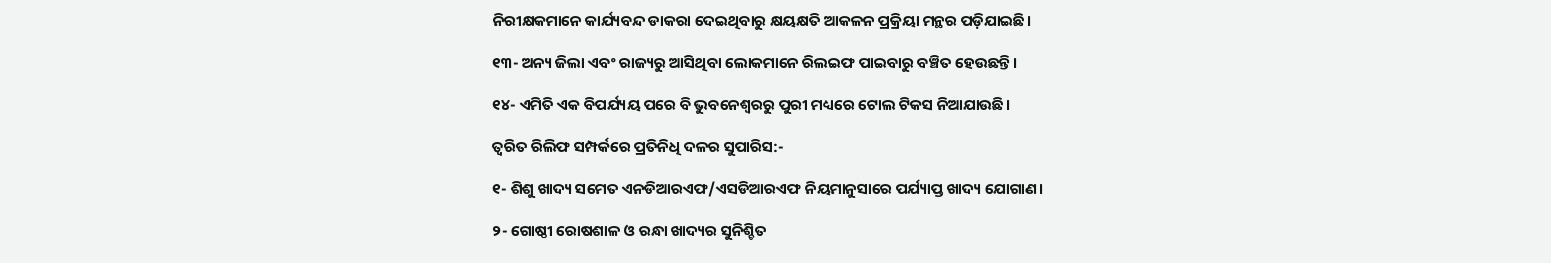ନିରୀକ୍ଷକମାନେ କାର୍ଯ୍ୟବନ୍ଦ ଡାକରା ଦେଇଥିବାରୁ କ୍ଷୟକ୍ଷତି ଆକଳନ ପ୍ରକ୍ରିୟା ମନ୍ଥର ପଡ଼ିଯାଇଛି।

୧୩- ଅନ୍ୟ ଜିଲା ଏବଂ ରାଜ୍ୟରୁ ଆସିଥିବା ଲୋକମାନେ ରିଲଇଫ ପାଇବାରୁ ବଞ୍ଚିତ ହେଉଛନ୍ତି।

୧୪- ଏମିତି ଏକ ବିପର୍ଯ୍ୟୟ ପରେ ବି ଭୁବନେଶ୍ଵରରୁ ପୁରୀ ମଧ୍ୟରେ ଟୋଲ ଟିକସ ନିଆଯାଉଛି।

ତ୍ଵରିତ ରିଲିଫ ସମ୍ପର୍କରେ ପ୍ରତିନିଧି ଦଳର ସୁପାରିସ:-

୧- ଶିଶୁ ଖାଦ୍ୟ ସମେତ ଏନଡିଆରଏଫ/ଏସଡିଆରଏଫ ନିୟମାନୁସାରେ ପର୍ଯ୍ୟାପ୍ତ ଖାଦ୍ୟ ଯୋଗାଣ।

୨- ଗୋଷ୍ଠୀ ରୋଷଶାଳ ଓ ରନ୍ଧା ଖାଦ୍ୟର ସୁନିଶ୍ଚିତ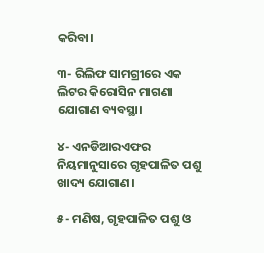କରିବା।

୩- ରିଲିଫ ସାମଗ୍ରୀରେ ଏକ ଲିଟର କିରୋସିନ ମାଗଣା ଯୋଗାଣ ବ୍ୟବସ୍ଥା।

୪- ଏନଡିଆରଏଫର ନିୟମାନୁସାରେ ଗୃହପାଳିତ ପଶୁ ଖାଦ୍ୟ ଯୋଗାଣ।

୫- ମଣିଷ, ଗୃହପାଳିତ ପଶୁ ଓ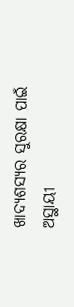ଖାଦ୍ୟଶସ୍ୟର ସୁରକ୍ଷା ପାଇଁ ଅସ୍ଥାୟୀ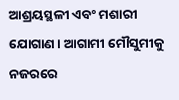ଆଶ୍ରୟସ୍ଥଳୀ ଏବଂ ମଶାରୀ ଯୋଗାଣ। ଆଗାମୀ ମୌସୁମୀକୁ ନଜରରେ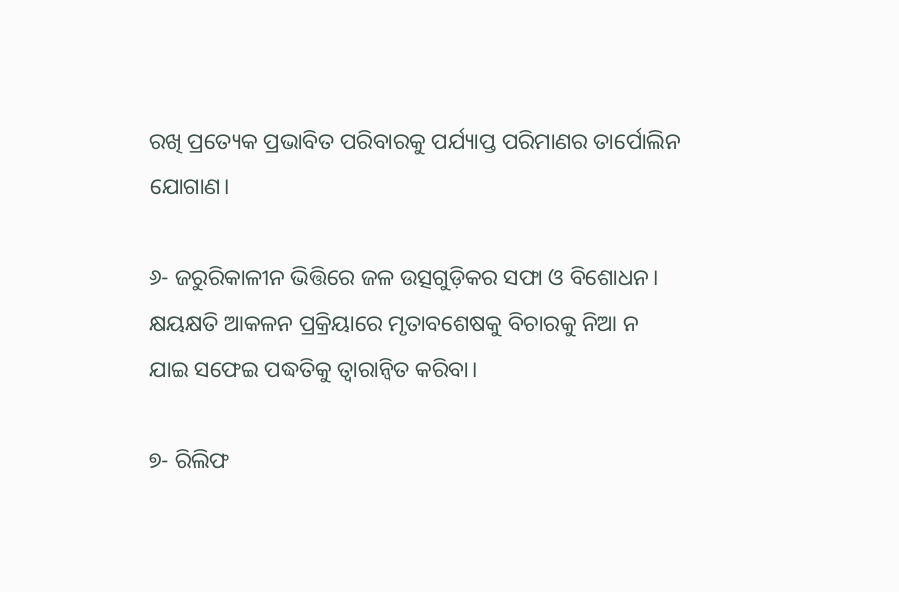ରଖି ପ୍ରତ୍ୟେକ ପ୍ରଭାବିତ ପରିବାରକୁ ପର୍ଯ୍ୟାପ୍ତ ପରିମାଣର ତାର୍ପୋଲିନ ଯୋଗାଣ।

୬- ଜରୁରିକାଳୀନ ଭିତ୍ତିରେ ଜଳ ଉତ୍ସଗୁଡ଼ିକର ସଫା ଓ ବିଶୋଧନ। କ୍ଷୟକ୍ଷତି ଆକଳନ ପ୍ରକ୍ରିୟାରେ ମୃତାବଶେଷକୁ ବିଚାରକୁ ନିଆ ନ ଯାଇ ସଫେଇ ପଦ୍ଧତିକୁ ତ୍ଵାରାନ୍ବିତ କରିବା।

୭- ରିଲିଫ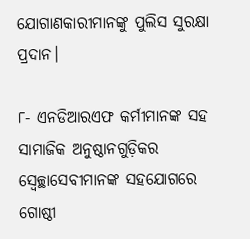ଯୋଗାଣକାରୀମାନଙ୍କୁ ପୁଲିସ ସୁରକ୍ଷା ପ୍ରଦାନ।

୮- ଏନଡିଆରଏଫ କର୍ମୀମାନଙ୍କ ସହ ସାମାଜିକ ଅନୁଷ୍ଠାନଗୁଡ଼ିକର ସ୍ଵେଚ୍ଛାସେବୀମାନଙ୍କ ସହଯୋଗରେ ଗୋଷ୍ଠୀ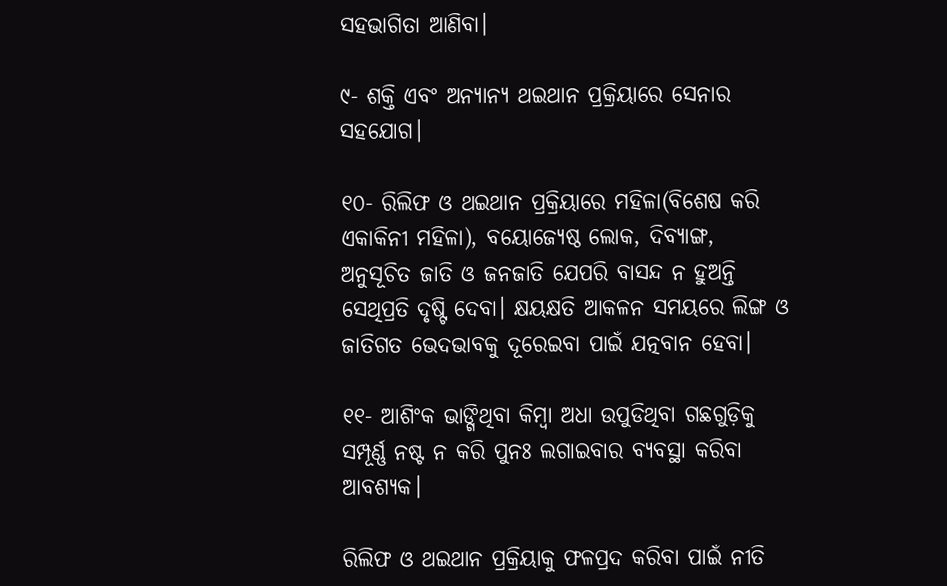ସହଭାଗିତା ଆଣିବା।

୯- ଶକ୍ତି ଏବଂ ଅନ୍ୟାନ୍ୟ ଥଇଥାନ ପ୍ରକ୍ରିୟାରେ ସେନାର ସହଯୋଗ।

୧୦- ରିଲିଫ ଓ ଥଇଥାନ ପ୍ରକ୍ରିୟାରେ ମହିଳା(ବିଶେଷ କରି ଏକାକିନୀ ମହିଳା), ବୟୋଜ୍ୟେଷ୍ଠ ଲୋକ, ଦିବ୍ୟାଙ୍ଗ, ଅନୁସୂଚିତ ଜାତି ଓ ଜନଜାତି ଯେପରି ବାସନ୍ଦ ନ ହୁଅନ୍ତି ସେଥିପ୍ରତି ଦୃଷ୍ଟି ଦେବା। କ୍ଷୟକ୍ଷତି ଆକଳନ ସମୟରେ ଲିଙ୍ଗ ଓ ଜାତିଗତ ଭେଦଭାବକୁ ଦୂରେଇବା ପାଇଁ ଯତ୍ନବାନ ହେବା।

୧୧- ଆଶିଂକ ଭାଙ୍ଗିଥିବା କିମ୍ବା ଅଧା ଉପୁଡିଥିବା ଗଛଗୁଡ଼ିକୁ ସମ୍ପୂର୍ଣ୍ଣ ନଷ୍ଟ ନ କରି ପୁନଃ ଲଗାଇବାର ବ୍ୟବସ୍ଥା କରିବା ଆବଶ୍ୟକ।

ରିଲିଫ ଓ ଥଇଥାନ ପ୍ରକ୍ରିୟାକୁ ଫଳପ୍ରଦ କରିବା ପାଇଁ ନୀତି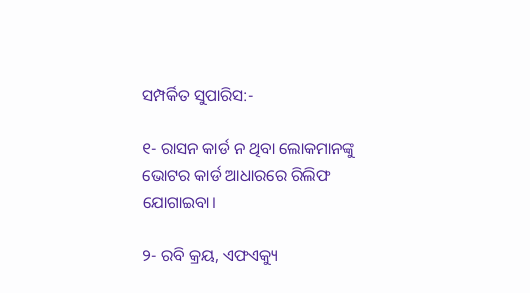ସମ୍ପର୍କିତ ସୁପାରିସ:-

୧- ରାସନ କାର୍ଡ ନ ଥିବା ଲୋକମାନଙ୍କୁ ଭୋଟର କାର୍ଡ ଆଧାରରେ ରିଲିଫ ଯୋଗାଇବା।

୨- ରବି କ୍ରୟ, ଏଫଏକ୍ୟୁ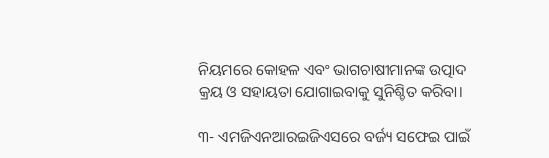ନିୟମରେ କୋହଳ ଏବଂ ଭାଗଚାଷୀମାନଙ୍କ ଉତ୍ପାଦ କ୍ରୟ ଓ ସହାୟତା ଯୋଗାଇବାକୁ ସୁନିଶ୍ଚିତ କରିବା।

୩- ଏମଜିଏନଆରଇଜିଏସରେ ବର୍ଜ୍ୟ ସଫେଇ ପାଇଁ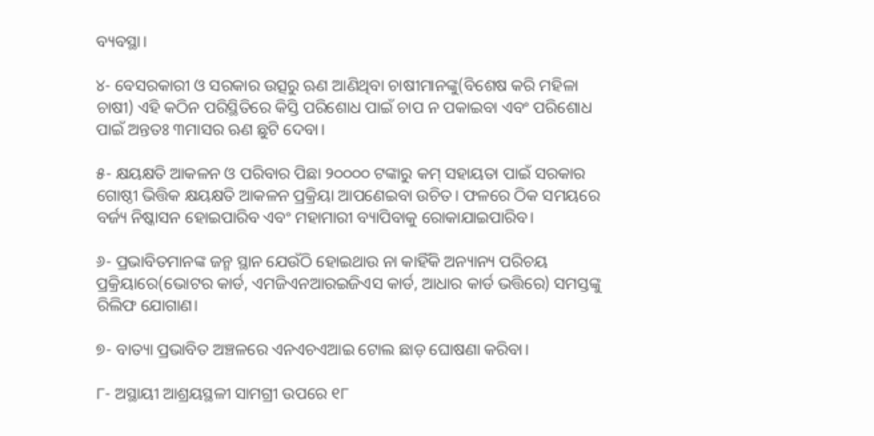ବ୍ୟବସ୍ଥା।

୪- ବେସରକାରୀ ଓ ସରକାର ଉତ୍ସରୁ ଋଣ ଆଣିଥିବା ଚାଷୀମାନଙ୍କୁ(ବିଶେଷ କରି ମହିଳା ଚାଷୀ) ଏହି କଠିନ ପରିସ୍ଥିତିରେ କିସ୍ତି ପରିଶୋଧ ପାଇଁ ଚାପ ନ ପକାଇବା ଏବଂ ପରିଶୋଧ ପାଇଁ ଅନ୍ତତଃ ୩ମାସର ଋଣ ଛୁଟି ଦେବା।

୫- କ୍ଷୟକ୍ଷତି ଆକଳନ ଓ ପରିବାର ପିଛା ୨୦୦୦୦ ଟଙ୍କାରୁ କମ୍‌ ସହାୟତା ପାଇଁ ସରକାର ଗୋଷ୍ଠୀ ଭିତ୍ତିକ କ୍ଷୟକ୍ଷତି ଆକଳନ ପ୍ରକ୍ରିୟା ଆପଣେଇବା ଉଚିତ। ଫଳରେ ଠିକ ସମୟରେ ବର୍ଜ୍ୟ ନିଷ୍କାସନ ହୋଇପାରିବ ଏବଂ ମହାମାରୀ ବ୍ୟାପିବାକୁ ରୋକାଯାଇପାରିବ।

୬- ପ୍ରଭାବିତମାନଙ୍କ ଜନ୍ମ ସ୍ଥାନ ଯେଉଁଠି ହୋଇଥାଉ ନା କାହିଁକି ଅନ୍ୟାନ୍ୟ ପରିଚୟ ପ୍ରକ୍ରିୟାରେ(ଭୋଟର କାର୍ଡ, ଏମଜିଏନଆରଇଜିଏସ କାର୍ଡ, ଆଧାର କାର୍ଡ ଭତ୍ତିରେ) ସମସ୍ତଙ୍କୁ ରିଲିଫ ଯୋଗାଣ।

୭- ବାତ୍ୟା ପ୍ରଭାବିତ ଅଞ୍ଚଳରେ ଏନଏଚଏଆଇ ଟୋଲ ଛାଡ଼ ଘୋଷଣା କରିବା।

୮- ଅସ୍ଥାୟୀ ଆଶ୍ରୟସ୍ଥଳୀ ସାମଗ୍ରୀ ଉପରେ ୧୮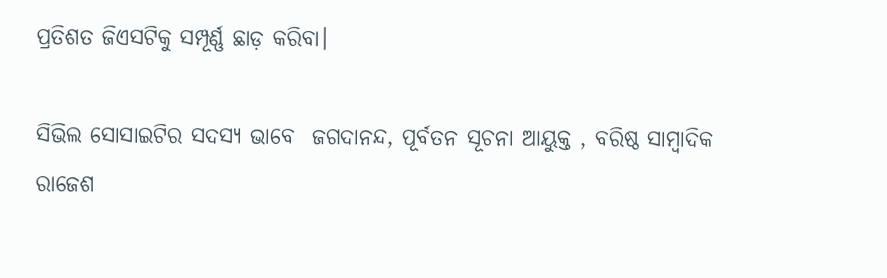ପ୍ରତିଶତ ଜିଏସଟିକୁ ସମ୍ପୂର୍ଣ୍ଣ ଛାଡ଼ କରିବା।

ସିଭିଲ ସୋସାଇଟିର ସଦସ୍ୟ ଭାବେ  ଜଗଦାନନ୍ଦ, ପୂର୍ବତନ ସୂଚନା ଆୟୁକ୍ତ , ବରିଷ୍ଠ ସାମ୍ବାଦିକ ରାଜେଶ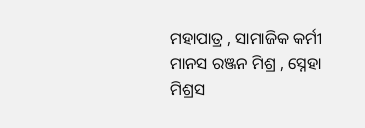ମହାପାତ୍ର , ସାମାଜିକ କର୍ମୀ ମାନସ ରଞ୍ଜନ ମିଶ୍ର , ସ୍ନେହା ମିଶ୍ରସ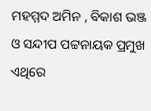ମହମ୍ମଦ ଅମିନ , ବିକାଶ ଭଞ୍ଜ ଓ ସନ୍ଦୀପ ପଟ୍ଟନାୟକ ପ୍ରମୁଖ ଏଥିରେ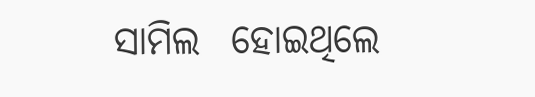ସାମିଲ  ହୋଇଥିଲେ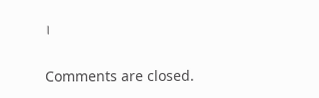।

Comments are closed.